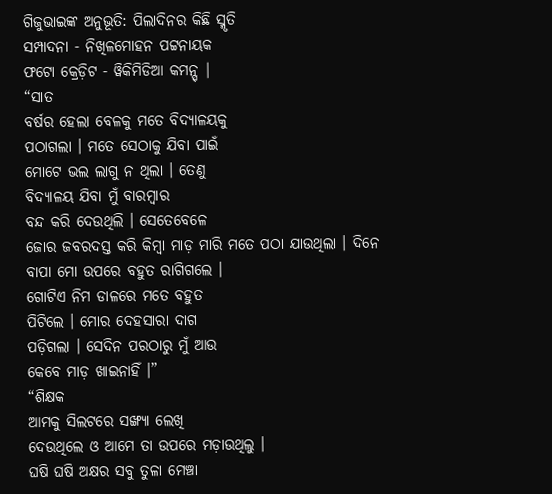ଗିଜୁଭାଇଙ୍କ ଅନୁଭୂତି: ପିଲାଦିନର କିଛି ସ୍ମୃତି
ସମ୍ପାଦନା - ନିଖିଳମୋହନ ପଟ୍ଟନାୟକ
ଫଟୋ କ୍ରେଡ଼ିଟ - ୱିକିମିଡିଆ କମନ୍ସ୍ |
“ସାତ
ବର୍ଷର ହେଲା ବେଳକୁ ମତେ ବିଦ୍ୟାଳୟକୁ
ପଠାଗଲା । ମତେ ସେଠାକୁ ଯିବା ପାଇଁ
ମୋଟେ ଭଲ ଲାଗୁ ନ ଥିଲା । ତେଣୁ
ବିଦ୍ୟାଳୟ ଯିବା ମୁଁ ବାରମ୍ୱାର
ବନ୍ଦ କରି ଦେଉଥିଲି । ସେତେବେଳେ
ଜୋର ଜବରଦସ୍ତ କରି କିମ୍ୱା ମାଡ଼ ମାରି ମତେ ପଠା ଯାଉଥିଲା । ଦିନେ
ବାପା ମୋ ଉପରେ ବହୁତ ରାଗିଗଲେ ।
ଗୋଟିଏ ନିମ ଡାଳରେ ମତେ ବହୁତ
ପିଟିଲେ । ମୋର ଦେହସାରା ଦାଗ
ପଡ଼ିଗଲା । ସେଦିନ ପରଠାରୁ ମୁଁ ଆଉ
କେବେ ମାଡ଼ ଖାଇନାହିଁ ।”
“ଶିକ୍ଷକ
ଆମକୁ ସିଲଟରେ ସଙ୍ଖ୍ୟା ଲେଖି
ଦେଉଥିଲେ ଓ ଆମେ ତା ଉପରେ ମଡ଼ାଉଥିଲୁ ।
ଘଷି ଘଷି ଅକ୍ଷର ସବୁ ତୁଳା ମେଞ୍ଚା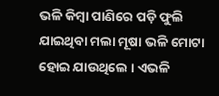ଭଳି କିମ୍ୱା ପାଣିରେ ପଡ଼ି ଫୁଲି
ଯାଇଥିବା ମଲା ମୂଷା ଭଳି ମୋଟା
ହୋଇ ଯାଉଥିଲେ । ଏଭଳି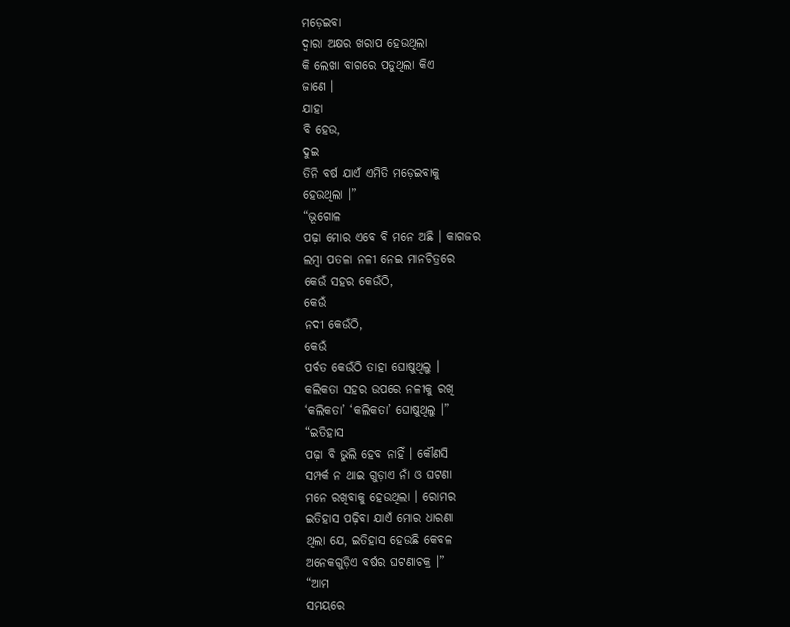ମଡ଼େଇବା
ଦ୍ୱାରା ଅକ୍ଷର ଖରାପ ହେଉଥିଲା
କି ଲେଖା ବାଗରେ ପଡୁଥିଲା କିଏ
ଜାଣେ ।
ଯାହା
ବି ହେଉ,
ଦୁଇ
ତିନି ବର୍ଷ ଯାଏଁ ଏମିତି ମଡ଼େଇବାକୁ
ହେଉଥିଲା ।”
“ଭୂଗୋଳ
ପଢ଼ା ମୋର ଏବେ ବି ମନେ ଅଛି । କାଗଜର
ଲମ୍ୱା ପତଳା ନଳୀ ନେଇ ମାନଚିତ୍ରରେ
କେଉଁ ସହର କେଉଁଠି,
କେଉଁ
ନଦୀ କେଉଁଠି,
କେଉଁ
ପର୍ବତ କେଉଁଠି ତାହା ଘୋଷୁଥିଲୁ ।
କଲିକତା ସହର ଉପରେ ନଳୀକୁ ରଖି
‘କଲିକତା’ ‘କଲିକତା’ ଘୋଷୁଥିଲୁ ।”
“ଇତିହାସ
ପଢ଼ା ବି ଭୁଲି ହେବ ନାହିଁ । କୌଣସି
ସମ୍ପର୍କ ନ ଥାଇ ଗୁଡ଼ାଏ ନାଁ ଓ ଘଟଣା
ମନେ ରଖିବାକୁ ହେଉଥିଲା । ରୋମର
ଇତିହାସ ପଢ଼ିବା ଯାଏଁ ମୋର ଧାରଣା
ଥିଲା ଯେ, ଇତିହାସ ହେଉଛି କେବଳ
ଅନେକଗୁଡ଼ିଏ ବର୍ଷର ଘଟଣାଚକ୍ର ।”
“ଆମ
ସମୟରେ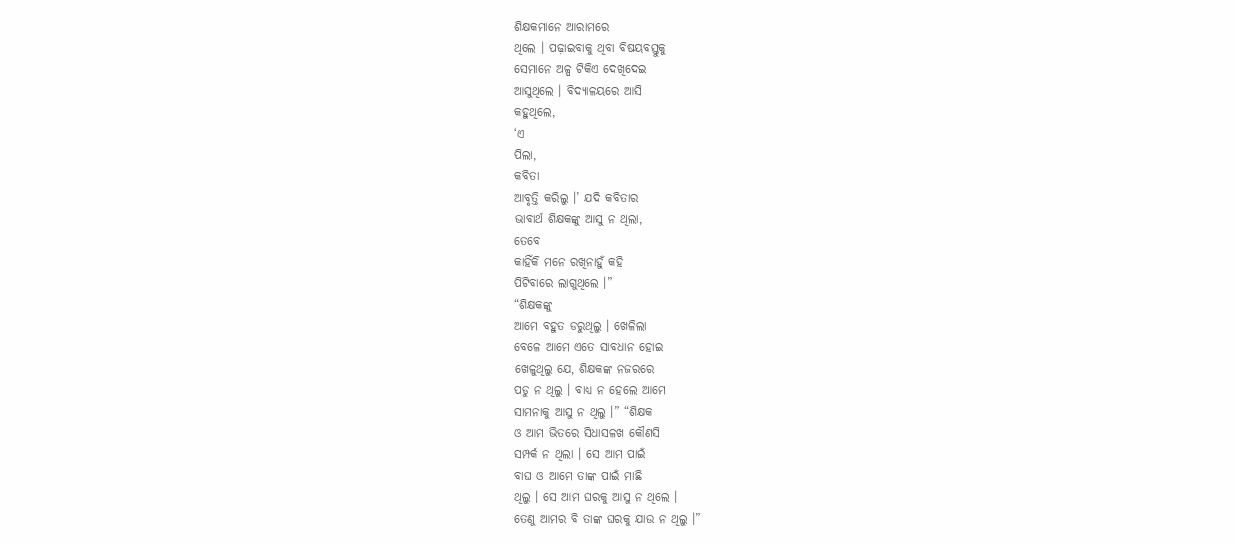ଶିକ୍ଷକମାନେ ଆରାମରେ
ଥିଲେ । ପଢ଼ାଇବାକୁ ଥିବା ବିଷୟବସ୍ତୁକୁ
ସେମାନେ ଅଳ୍ପ ଟିକିଏ ଦେଖିଦେଇ
ଆସୁଥିଲେ । ବିଦ୍ୟାଳୟରେ ଆସି
କହୁଥିଲେ,
‘ଏ
ପିଲା,
କବିତା
ଆବୃତ୍ତି କରିଲୁ ।’ ଯଦି କବିତାର
ଭାବାର୍ଥ ଶିକ୍ଷକଙ୍କୁ ଆସୁ ନ ଥିଲା,
ତେବେ
କାହିଁକି ମନେ ରଖିନାହୁଁ କହି
ପିଟିବାରେ ଲାଗୁଥିଲେ ।”
“ଶିକ୍ଷକଙ୍କୁ
ଆମେ ବହୁତ ଡରୁଥିଲୁ । ଖେଳିଲା
ବେଳେ ଆମେ ଏତେ ସାବଧାନ ହୋଇ
ଖେଳୁଥିଲୁ ଯେ, ଶିକ୍ଷକଙ୍କ ନଜରରେ
ପଡୁ ନ ଥିଲୁ । ବାଧ୍ୟ ନ ହେଲେ ଆମେ
ସାମନାକୁ ଆସୁ ନ ଥିଲୁ ।” “ଶିକ୍ଷକ
ଓ ଆମ ଭିତରେ ସିଧାସଳଖ କୌଣସି
ସମ୍ପର୍କ ନ ଥିଲା । ସେ ଆମ ପାଇଁ
ବାଘ ଓ ଆମେ ତାଙ୍କ ପାଇଁ ମାଛି
ଥିଲୁ । ସେ ଆମ ଘରକୁ ଆସୁ ନ ଥିଲେ ।
ତେଣୁ ଆମର ବି ତାଙ୍କ ଘରକୁ ଯାଉ ନ ଥିଲୁ ।”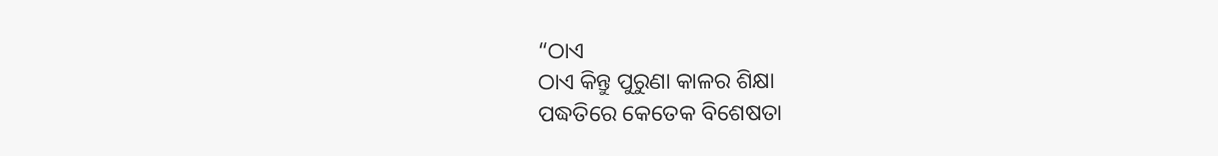“ଠାଏ
ଠାଏ କିନ୍ତୁ ପୁରୁଣା କାଳର ଶିକ୍ଷା
ପଦ୍ଧତିରେ କେତେକ ବିଶେଷତା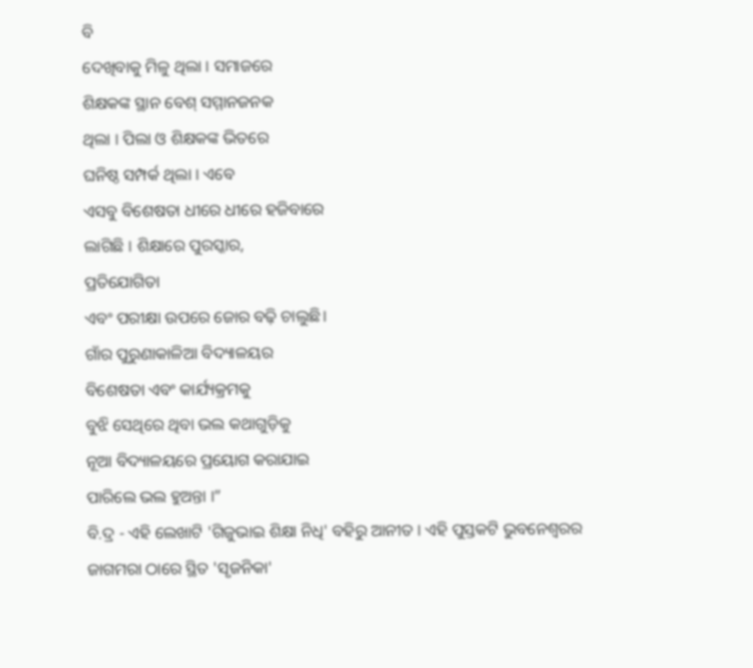ବି
ଦେଖିବାକୁ ମିଳୁ ଥିଲା । ସମାଜରେ
ଶିକ୍ଷକଙ୍କ ସ୍ଥାନ ବେଶ୍ ସମ୍ମାନଜନକ
ଥିଲା । ପିଲା ଓ ଶିକ୍ଷକଙ୍କ ଭିତରେ
ଘନିଷ୍ଠ ସମ୍ପର୍କ ଥିଲା । ଏବେ
ଏସବୁ ବିଶେଷତା ଧୀରେ ଧୀରେ ହଜିବାରେ
ଲାଗିଛି । ଶିକ୍ଷାରେ ପୁରସ୍କାର,
ପ୍ରତିଯୋଗିତା
ଏବଂ ପରୀକ୍ଷା ଉପରେ ଜୋର ବଢ଼ି ଚାଲୁଛି।
ଗାଁର ପୁରୁଣାକାଳିଆ ବିଦ୍ୟାଳୟର
ବିଶେଷତା ଏବଂ କାର୍ଯ୍ୟକ୍ରମକୁ
ବୁଝି ସେଥିରେ ଥିବା ଭଲ କଥାଗୁଡ଼ିକୁ
ନୂଆ ବିଦ୍ୟାଳୟରେ ପ୍ରୟୋଗ କରାଯାଇ
ପାରିଲେ ଭଲ ହୁଅନ୍ତା ।”
ବି.ଦ୍ର - ଏହି ଲେଖାଟି 'ଗିଜୁଭାଇ ଶିକ୍ଷା ନିଧି' ବହିରୁ ଆନୀତ । ଏହି ପୁସ୍ତକଟି ଭୁବନେଶ୍ୱରର ଜାଗମରା ଠାରେ ସ୍ଥିତ 'ସୃଜନିକା'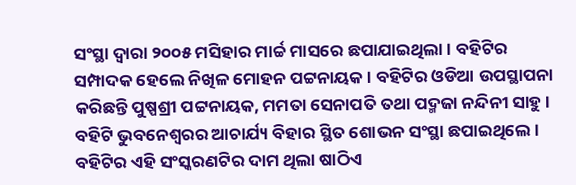ସଂସ୍ଥା ଦ୍ୱାରା ୨୦୦୫ ମସିହାର ମାର୍ଚ୍ଚ ମାସରେ ଛପାଯାଇଥିଲା । ବହିଟିର ସମ୍ପାଦକ ହେଲେ ନିଖିଳ ମୋହନ ପଟ୍ଟନାୟକ । ବହିଟିର ଓଡିଆ ଉପସ୍ଥାପନା କରିଛନ୍ତି ପୁଷ୍ପଶ୍ରୀ ପଟ୍ଟନାୟକ, ମମତା ସେନାପତି ତଥା ପଦ୍ମଜା ନନ୍ଦିନୀ ସାହୁ । ବହିଟି ଭୁବନେଶ୍ୱରର ଆଚାର୍ଯ୍ୟ ବିହାର ସ୍ଥିତ ଶୋଭନ ସଂସ୍ଥା ଛପାଇଥିଲେ । ବହିଟିର ଏହି ସଂସ୍କରଣଟିର ଦାମ ଥିଲା ଷାଠିଏ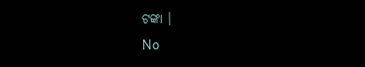ଟଙ୍କା ।
No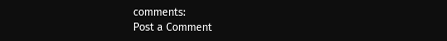comments:
Post a Comment